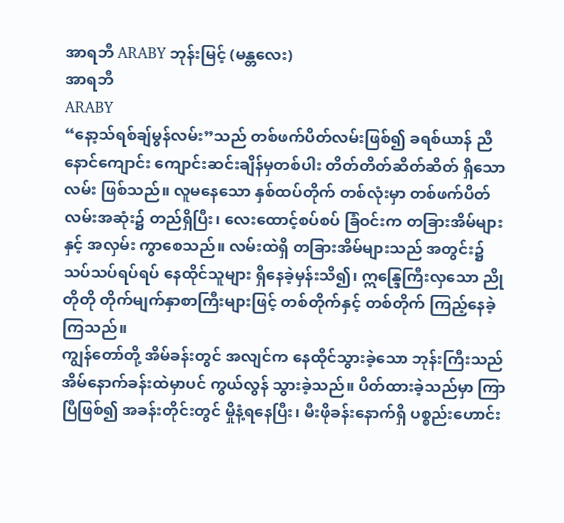အာရဘီ ARABY ဘုန်းမြင့် (မန္တလေး)
အာရဘီ
ARABY
“နော့သ်ရစ်ချ်မွန်လမ်း”သည် တစ်ဖက်ပိတ်လမ်းဖြစ်၍ ခရစ်ယာန် ညီနောင်ကျောင်း ကျောင်းဆင်းချိန်မှတစ်ပါး တိတ်တိတ်ဆိတ်ဆိတ် ရှိသောလမ်း ဖြစ်သည်။ လူမနေသော နှစ်ထပ်တိုက် တစ်လုံးမှာ တစ်ဖက်ပိတ် လမ်းအဆုံး၌ တည်ရှိပြီး၊ လေးထောင့်စပ်စပ် ခြံဝင်းက တခြားအိမ်များနှင့် အလှမ်း ကွာစေသည်။ လမ်းထဲရှိ တခြားအိမ်များသည် အတွင်း၌ သပ်သပ်ရပ်ရပ် နေထိုင်သူများ ရှိနေခဲ့မှန်းသိ၍၊ ဣန္ဒြေကြီးလှသော ညိုတိုတို တိုက်မျက်နှာစာကြီးများဖြင့် တစ်တိုက်နှင့် တစ်တိုက် ကြည့်နေခဲ့ကြသည်။
ကျွန်တော်တို့ အိမ်ခန်းတွင် အလျင်က နေထိုင်သွားခဲ့သော ဘုန်းကြီးသည် အိမ်နောက်ခန်းထဲမှာပင် ကွယ်လွန် သွားခဲ့သည်။ ပိတ်ထားခဲ့သည်မှာ ကြာပြီဖြစ်၍ အခန်းတိုင်းတွင် မှိုနံ့ရနေပြီး၊ မီးဖိုခန်းနောက်ရှိ ပစ္စည်းဟောင်း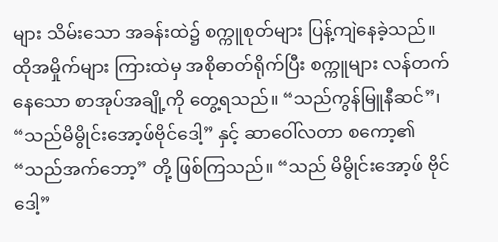များ သိမ်းသော အခန်းထဲ၌ စက္ကူစုတ်များ ပြန့်ကျဲနေခဲ့သည်။ ထိုအမှိုက်များ ကြားထဲမှ အစိုဓာတ်ရိုက်ပြီး စက္ကူများ လန်တက် နေသော စာအုပ်အချို့ကို တွေ့ရသည်။ “သည်ကွန်မြူနီဆင်”၊ “သည်မိမွိုင်းအော့ဖ်ဗိုင်ဒေါ့” နှင့် ဆာဝေါ်လတာ စကော့၏ “သည်အက်ဘော့” တို့ ဖြစ်ကြသည်။ “သည် မိမွိုင်းအော့ဖ် ဗိုင်ဒေါ့”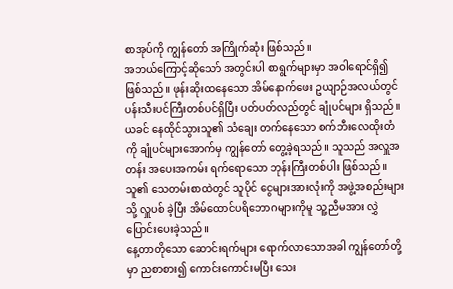စာအုပ်ကို ကျွန်တော် အကြိုက်ဆုံး ဖြစ်သည်။
အဘယ်ကြောင့်ဆိုသော် အတွင်းပါ စာရွက်များမှာ အဝါရောင်ရှိ၍ဖြစ်သည်။ ဖုန်းဆိုးထနေသော အိမ်နောက်ဖေး ဥယျာဉ်အလယ်တွင် ပန်းသီးပင်ကြီးတစ်ပင်ရှိပြီး ပတ်ပတ်လည်တွင် ချုံပင်များ ရှိသည်။ ယခင် နေထိုင်သွားသူ၏ သံချေး တက်နေသော စက်ဘီးလေထိုးတံကို ချုံပင်များအောက်မှ ကျွန်တော် တွေ့ခဲ့ရသည်။ သူသည် အလှူအတန်း အပေးအကမ်း ရက်ရောသော ဘုန်းကြီးတစ်ပါး ဖြစ်သည်။ သူ၏ သေတမ်းစာထဲတွင် သူပိုင် ငွေများအားလုံးကို အဖွဲ့အစည်းများသို့ လှူပစ် ခဲ့ပြီး အိမ်ထောင်ပရိဘောဂများကိုမူ သူ့ညီမအား လွှဲပြောင်းပေးခဲ့သည်။
နေ့တာတိုသော ဆောင်းရက်များ ရောက်လာသောအခါ ကျွန်တော်တို့မှာ ညစာစား၍ ကောင်းကောင်းမပြီး သေး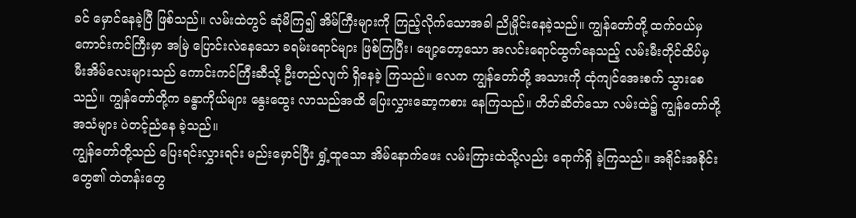ခင် မှောင်နေခဲ့ပြီ ဖြစ်သည်။ လမ်းထဲတွင် ဆုံမိကြ၍ အိမ်ကြီးများကို ကြည့်လိုက်သောအခါ ညိုမှိုင်းနေခဲ့သည်။ ကျွန်တော်တို့ ထက်ဝယ်မှ ကောင်းကင်ကြီးမှာ အမြဲ ပြောင်းလဲနေသော ခရမ်းရောင်များ ဖြစ်ကြပြီး၊ ဖျော့တော့သော အလင်းရောင်ထွက်နေသည့် လမ်းမီးတိုင်ထိပ်မှ မီးအိမ်လေးများသည် ကောင်းကင်ကြီးဆီသို့ ဦးတည်လျက် ရှိနေခဲ့ ကြသည်။ လေက ကျွန်တော်တို့ အသားကို ထုံကျင်အေးစက် သွားစေသည်။ ကျွန်တော်တို့က ခန္ဓာကိုယ်များ နွေးထွေး လာသည်အထိ ပြေးလွှားဆော့ကစား နေကြသည်။ တိတ်ဆိတ်သော လမ်းထဲ၌ ကျွန်တော်တို့အသံများ ပဲတင့်ညံနေ ခဲ့သည်။
ကျွန်တော်တို့သည် ပြေးရင်းလွှားရင်း မည်းမှောင်ပြီး ရွှံ့ထူသော အိမ်နောက်ဖေး လမ်းကြားထဲသို့လည်း ရောက်ရှိ ခဲ့ကြသည်။ အရိုင်းအစိုင်းတွေ၏ တဲတန်းတွေ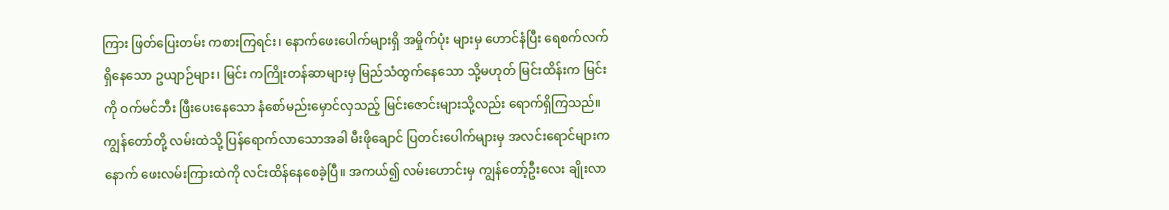ကြား ဖြတ်ပြေးတမ်း ကစားကြရင်း၊ နောက်ဖေးပေါက်များရှိ အမှိုက်ပုံး များမှ ဟောင်နံပြီး ရေစက်လက်ရှိနေသော ဥယျာဉ်များ၊ မြင်း ကကြိုးတန်ဆာများမှ မြည်သံထွက်နေသော သို့မဟုတ် မြင်းထိန်းက မြင်းကို ဝက်မင်ဘီး ဖြီးပေးနေသော နံစော်မည်းမှောင်လှသည့် မြင်းဇောင်းများသို့လည်း ရောက်ရှိကြသည်။
ကျွန်တော်တို့ လမ်းထဲသို့ ပြန်ရောက်လာသောအခါ မီးဖိုချောင် ပြတင်းပေါက်များမှ အလင်းရောင်များက နောက် ဖေးလမ်းကြားထဲကို လင်းထိန်နေစေခဲ့ပြီ။ အကယ်၍ လမ်းဟောင်းမှ ကျွန်တော့်ဦးလေး ချိုးလာ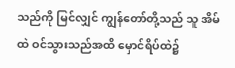သည်ကို မြင်လျှင် ကျွန်တော်တို့သည် သူ အိမ်ထဲ ဝင်သွားသည်အထိ မှောင်ရိပ်ထဲ၌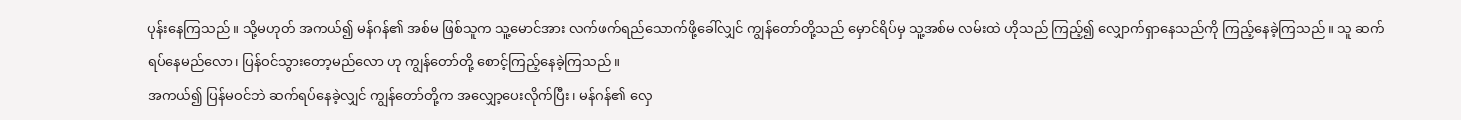ပုန်းနေကြသည်။ သို့မဟုတ် အကယ်၍ မန်ဂန်၏ အစ်မ ဖြစ်သူက သူ့မောင်အား လက်ဖက်ရည်သောက်ဖို့ခေါ်လျှင် ကျွန်တော်တို့သည် မှောင်ရိပ်မှ သူ့အစ်မ လမ်းထဲ ဟိုသည် ကြည့်၍ လျှောက်ရှာနေသည်ကို ကြည့်နေခဲ့ကြသည်။ သူ ဆက်ရပ်နေမည်လော၊ ပြန်ဝင်သွားတော့မည်လော ဟု ကျွန်တော်တို့ စောင့်ကြည့်နေခဲ့ကြသည်။
အကယ်၍ ပြန်မဝင်ဘဲ ဆက်ရပ်နေခဲ့လျှင် ကျွန်တော်တို့က အလျှော့ပေးလိုက်ပြီး၊ မန်ဂန်၏ လှေ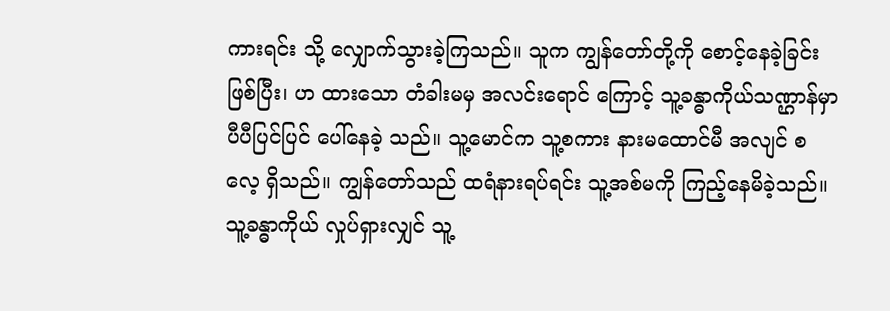ကားရင်း သို့ လျှောက်သွားခဲ့ကြသည်။ သူက ကျွန်တော်တို့ကို စောင့်နေခဲ့ခြင်း ဖြစ်ပြီး၊ ဟ ထားသော တံခါးမမှ အလင်းရောင် ကြောင့် သူ့ခန္ဓာကိုယ်သဏ္ဌာန်မှာ ပီပီပြင်ပြင် ပေါ်နေခဲ့ သည်။ သူ့မောင်က သူ့စကား နားမထောင်မီ အလျင် စ လေ့ ရှိသည်။ ကျွန်တော်သည် ထရံနားရပ်ရင်း သူ့အစ်မကို ကြည့်နေမိခဲ့သည်။ သူ့ခန္ဓာကိုယ် လှုပ်ရှားလျှင် သူ့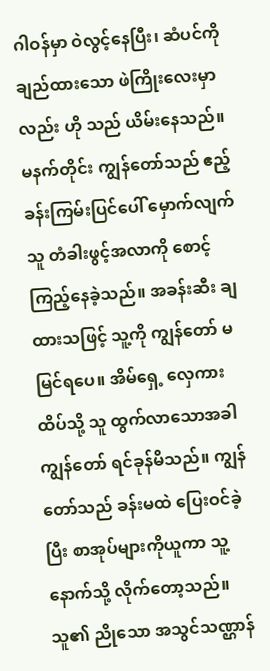ဂါဝန်မှာ ဝဲလွင့်နေပြီး၊ ဆံပင်ကို ချည်ထားသော ဖဲကြိုးလေးမှာလည်း ဟို သည် ယိမ်းနေသည်။
မနက်တိုင်း ကျွန်တော်သည် ဧည့်ခန်းကြမ်းပြင်ပေါ် မှောက်လျက် သူ တံခါးဖွင့်အလာကို စောင့်ကြည့်နေခဲ့သည်။ အခန်းဆီး ချထားသဖြင့် သူ့ကို ကျွန်တော် မမြင်ရပေ။ အိမ်ရှေ့ လှေကားထိပ်သို့ သူ ထွက်လာသောအခါ ကျွန်တော် ရင်ခုန်မိသည်။ ကျွန်တော်သည် ခန်းမထဲ ပြေးဝင်ခဲ့ပြီး စာအုပ်များကိုယူကာ သူ့နောက်သို့ လိုက်တော့သည်။ သူ၏ ညိုသော အသွင်သဏ္ဌာန်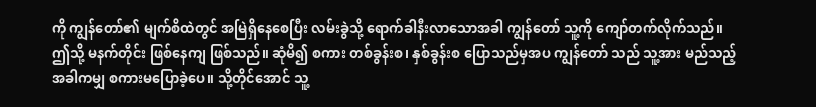ကို ကျွန်တော်၏ မျက်စိထဲတွင် အမြဲရှိနေစေပြီး လမ်းခွဲသို့ ရောက်ခါနီးလာသောအခါ ကျွန်တော် သူ့ကို ကျော်တက်လိုက်သည်။
ဤသို့ မနက်တိုင်း ဖြစ်နေကျ ဖြစ်သည်။ ဆုံမိ၍ စကား တစ်ခွန်းစ၊ နှစ်ခွန်းစ ပြောသည်မှအပ ကျွန်တော် သည် သူ့အား မည်သည့်အခါကမျှ စကားမပြောခဲ့ပေ။ သို့တိုင်အောင် သူ့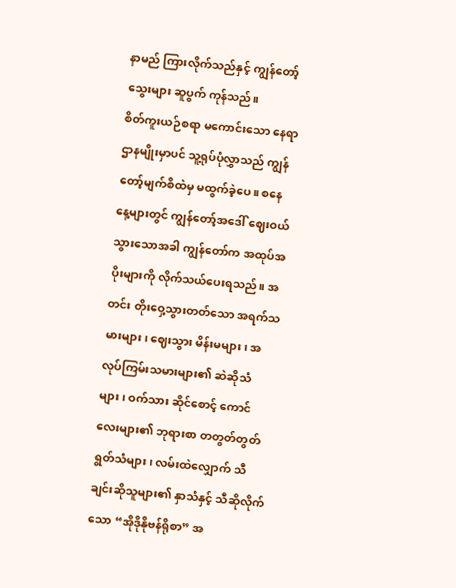နာမည် ကြားလိုက်သည်နှင့် ကျွန်တော့် သွေးများ ဆူပွက် ကုန်သည်။
စိတ်ကူးယဉ်စရာ မကောင်းသော နေရာဌာနမျိုးမှာပင် သူ့ရုပ်ပုံလွှာသည် ကျွန်တော့်မျက်စိထဲမှ မထွက်ခဲ့ပေ။ စနေနေ့များတွင် ကျွန်တော့်အဒေါ် ဈေးဝယ်သွားသောအခါ ကျွန်တော်က အထုပ်အပိုးများကို လိုက်သယ်ပေးရသည်။ အတင်း တိုးဝှေ့သွားတတ်သော အရက်သမားများ၊ ဈေးသွား မိန်းမများ၊ အလုပ်ကြမ်းသမားများ၏ ဆဲဆိုသံများ၊ ဝက်သား ဆိုင်စောင့် ကောင်လေးများ၏ ဘုရားစာ တတွတ်တွတ် ရွတ်သံများ၊ လမ်းထဲလျှောက် သီချင်းဆိုသူများ၏ နှာသံနှင့် သီဆိုလိုက်သော “အိုဒိုနိုဗန်ရိုစာ” အ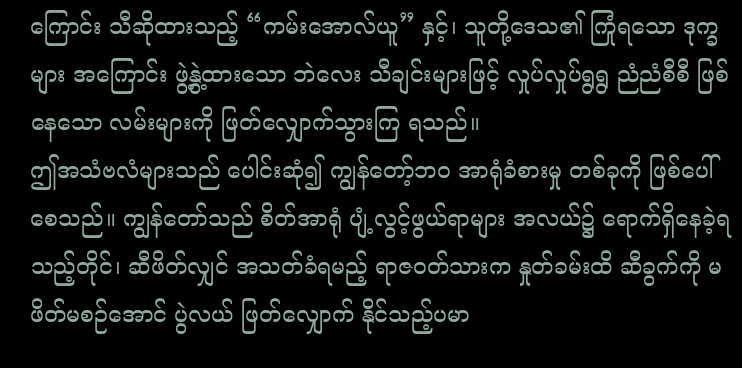ကြောင်း သီဆိုထားသည့် “ကမ်းအောလ်ယူ” နှင့်၊ သူတို့ဒေသ၏ ကြုံရသော ဒုက္ခများ အကြောင်း ဖွဲ့နွဲ့ထားသော ဘဲလေး သီချင်းများဖြင့် လှုပ်လှုပ်ရွရွ ညံညံစီစီ ဖြစ်နေသော လမ်းများကို ဖြတ်လျှောက်သွားကြ ရသည်။
ဤအသံဗလံများသည် ပေါင်းဆုံ၍ ကျွန်တော့်ဘဝ အာရုံခံစားမှု တစ်ခုကို ဖြစ်ပေါ်စေသည်။ ကျွန်တော်သည် စိတ်အာရုံ ပျံ့လွင့်ဖွယ်ရာများ အလယ်၌ ရောက်ရှိနေခဲ့ရသည့်တိုင်၊ ဆီဖိတ်လျှင် အသတ်ခံရမည့် ရာဇဝတ်သားက နှုတ်ခမ်းထိ ဆီခွက်ကို မဖိတ်မစဉ်အောင် ပွဲလယ် ဖြတ်လျှောက် နိုင်သည့်ပမာ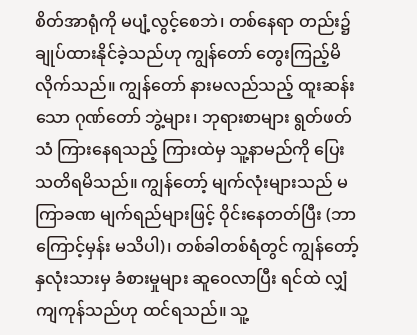စိတ်အာရုံကို မပျံ့လွင့်စေဘဲ၊ တစ်နေရာ တည်း၌ ချုပ်ထားနိုင်ခဲ့သည်ဟု ကျွန်တော် တွေးကြည့်မိလိုက်သည်။ ကျွန်တော် နားမလည်သည့် ထူးဆန်းသော ဂုဏ်တော် ဘွဲ့များ၊ ဘုရားစာများ ရွတ်ဖတ်သံ ကြားနေရသည့် ကြားထဲမှ သူ့နာမည်ကို ပြေးသတိရမိသည်။ ကျွန်တော့် မျက်လုံးများသည် မကြာခဏ မျက်ရည်များဖြင့် ဝိုင်းနေတတ်ပြီး (ဘာကြောင့်မှန်း မသိပါ)၊ တစ်ခါတစ်ရံတွင် ကျွန်တော့် နှလုံးသားမှ ခံစားမှုများ ဆူဝေလာပြီး ရင်ထဲ လျှံကျကုန်သည်ဟု ထင်ရသည်။ သူ့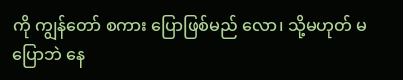ကို ကျွန်တော် စကား ပြောဖြစ်မည် လော၊ သို့မဟုတ် မပြောဘဲ နေ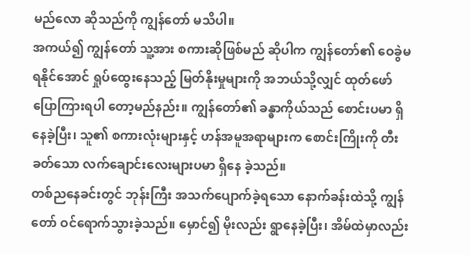မည်လော ဆိုသည်ကို ကျွန်တော် မသိပါ။
အကယ်၍ ကျွန်တော် သူ့အား စကားဆိုဖြစ်မည် ဆိုပါက ကျွန်တော်၏ ဝေခွဲမရနိုင်အောင် ရှုပ်ထွေးနေသည့် မြတ်နိုးမှုများကို အဘယ်သို့လျှင် ထုတ်ဖော်ပြောကြားရပါ တော့မည်နည်း။ ကျွန်တော်၏ ခန္ဓာကိုယ်သည် စောင်းပမာ ရှိနေခဲ့ပြီး၊ သူ၏ စကားလုံးများနှင့် ဟန်အမူအရာများက စောင်းကြိုးကို တီးခတ်သော လက်ချောင်းလေးများပမာ ရှိနေ ခဲ့သည်။
တစ်ညနေခင်းတွင် ဘုန်းကြီး အသက်ပျောက်ခဲ့ရသော နောက်ခန်းထဲသို့ ကျွန်တော် ဝင်ရောက်သွားခဲ့သည်။ မှောင်၍ မိုးလည်း ရွာနေခဲ့ပြီး၊ အိမ်ထဲမှာလည်း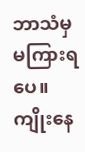ဘာသံမှ မကြားရပေ။ ကျိုးနေ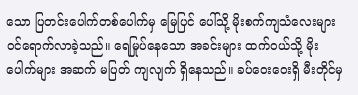သော ပြတင်းပေါက်တစ်ပေါက်မှ မြေပြင် ပေါ်သို့ မိုးစက်ကျသံလေးများ ဝင်ရောက်လာခဲ့သည်။ ရေမြုပ်နေသော အခင်းများ ထက်ဝယ်သို့ မိုးပေါက်များ အဆက် မပြတ် ကျလျက် ရှိနေသည်။ ခပ်ဝေးဝေးရှိ မီးတိုင်မှ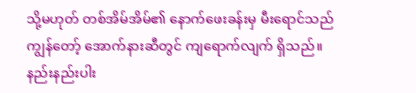သို့မဟုတ် တစ်အိမ်အိမ်၏ နောက်ဖေးခန်းမှ မီးရောင်သည် ကျွန်တော့် အောက်နားဆီတွင် ကျရောက်လျက် ရှိသည်။ နည်းနည်းပါး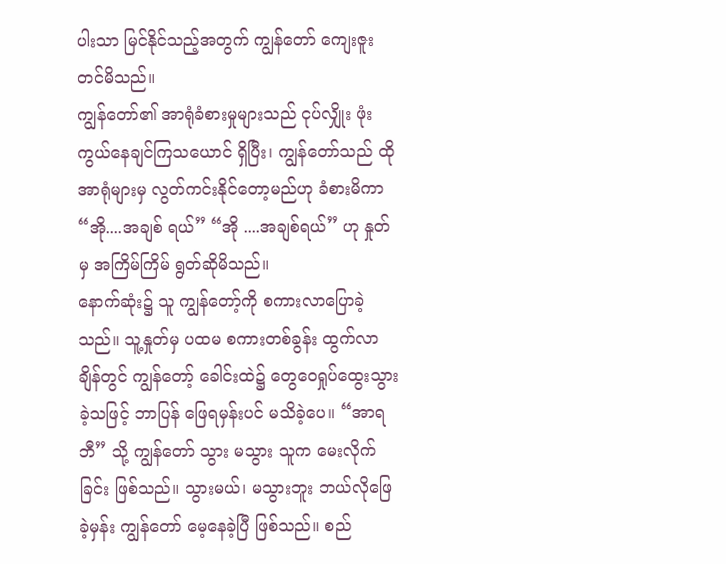ပါးသာ မြင်နိုင်သည့်အတွက် ကျွန်တော် ကျေးဇူး တင်မိသည်။
ကျွန်တော်၏ အာရုံခံစားမှုများသည် ငုပ်လျှိုး ဖုံးကွယ်နေချင်ကြသယောင် ရှိပြီး၊ ကျွန်တော်သည် ထိုအာရုံများမှ လွတ်ကင်းနိုင်တော့မည်ဟု ခံစားမိကာ “အို....အချစ် ရယ်” “အို ....အချစ်ရယ်” ဟု နှုတ်မှ အကြိမ်ကြိမ် ရွတ်ဆိုမိသည်။
နောက်ဆုံး၌ သူ ကျွန်တော့်ကို စကားလာပြောခဲ့သည်။ သူ့နှုတ်မှ ပထမ စကားတစ်ခွန်း ထွက်လာချိန်တွင် ကျွန်တော့် ခေါင်းထဲ၌ တွေဝေရှုပ်ထွေးသွားခဲ့သဖြင့် ဘာပြန် ဖြေရမှန်းပင် မသိခဲ့ပေ။ “အာရဘီ” သို့ ကျွန်တော် သွား မသွား သူက မေးလိုက်ခြင်း ဖြစ်သည်။ သွားမယ်၊ မသွားဘူး ဘယ်လိုဖြေခဲ့မှန်း ကျွန်တော် မေ့နေခဲ့ပြီ ဖြစ်သည်။ စည်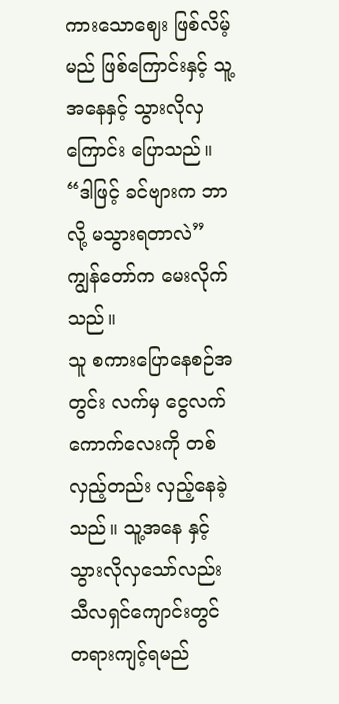ကားသောဈေး ဖြစ်လိမ့်မည် ဖြစ်ကြောင်းနှင့် သူ့အနေနှင့် သွားလိုလှကြောင်း ပြောသည်။
“ဒါဖြင့် ခင်ဗျားက ဘာလို့ မသွားရတာလဲ” ကျွန်တော်က မေးလိုက်သည်။
သူ စကားပြောနေစဉ်အတွင်း လက်မှ ငွေလက်ကောက်လေးကို တစ်လှည့်တည်း လှည့်နေခဲ့သည်။ သူ့အနေ နှင့် သွားလိုလှသော်လည်း သီလရှင်ကျောင်းတွင် တရားကျင့်ရမည်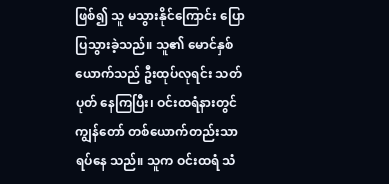ဖြစ်၍ သူ မသွားနိုင်ကြောင်း ပြောပြသွားခဲ့သည်။ သူ၏ မောင်နှစ်ယောက်သည် ဦးထုပ်လုရင်း သတ်ပုတ် နေကြပြီး၊ ဝင်းထရံနားတွင် ကျွန်တော် တစ်ယောက်တည်းသာ ရပ်နေ သည်။ သူက ဝင်းထရံ သံ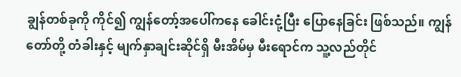ချွန်တစ်ခုကို ကိုင်၍ ကျွန်တော့်အပေါ်ကနေ ခေါင်းငုံ့ပြီး ပြောနေခြင်း ဖြစ်သည်။ ကျွန်တော်တို့ တံခါးနှင့် မျက်နှာချင်းဆိုင်ရှိ မီးအိမ်မှ မီးရောင်က သူ့လည်တိုင်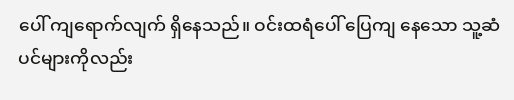ပေါ် ကျရောက်လျက် ရှိနေသည်။ ဝင်းထရံပေါ် ပြေကျ နေသော သူ့ဆံပင်များကိုလည်း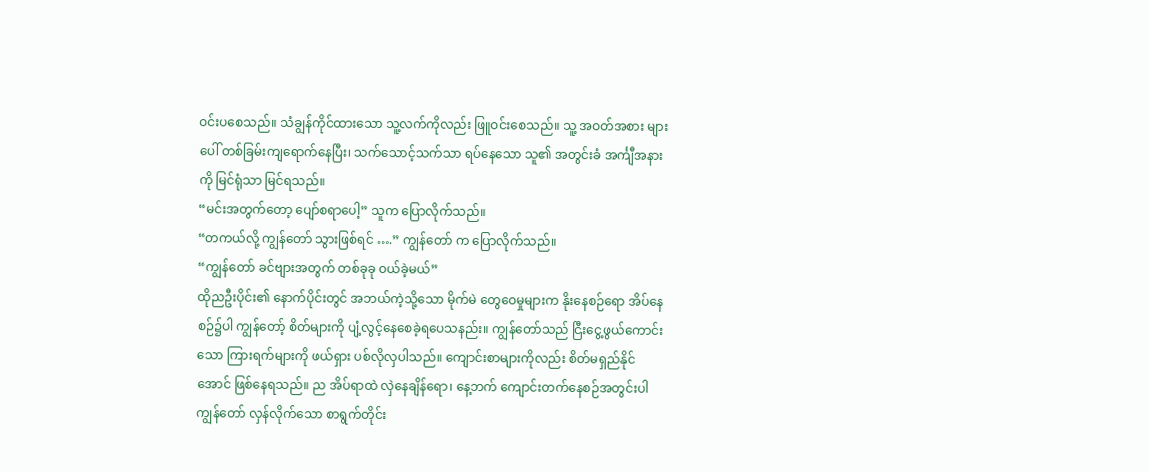ဝင်းပစေသည်။ သံချွန်ကိုင်ထားသော သူ့လက်ကိုလည်း ဖြူဝင်းစေသည်။ သူ့ အဝတ်အစား များပေါ် တစ်ခြမ်းကျရောက်နေပြီး၊ သက်သောင့်သက်သာ ရပ်နေသော သူ၏ အတွင်းခံ အင်္ကျီအနားကို မြင်ရုံသာ မြင်ရသည်။
“မင်းအတွက်တော့ ပျော်စရာပေါ့” သူက ပြောလိုက်သည်။
“တကယ်လို့ ကျွန်တော် သွားဖြစ်ရင် ….” ကျွန်တော် က ပြောလိုက်သည်။
“ကျွန်တော် ခင်ဗျားအတွက် တစ်ခုခု ဝယ်ခဲ့မယ်”
ထိုညဦးပိုင်း၏ နောက်ပိုင်းတွင် အဘယ်ကဲ့သို့သော မိုက်မဲ တွေဝေမှုများက နိုးနေစဉ်ရော အိပ်နေစဉ်၌ပါ ကျွန်တော့် စိတ်များကို ပျံ့လွင့်နေစေခဲ့ရပေသနည်း။ ကျွန်တော်သည် ငြီးငွေ့ဖွယ်ကောင်းသော ကြားရက်များကို ဖယ်ရှား ပစ်လိုလှပါသည်။ ကျောင်းစာများကိုလည်း စိတ်မရှည်နိုင်အောင် ဖြစ်နေရသည်။ ည အိပ်ရာထဲ လှဲနေချိန်ရော၊ နေ့ဘက် ကျောင်းတက်နေစဉ်အတွင်းပါ ကျွန်တော် လှန်လိုက်သော စာရွက်တိုင်း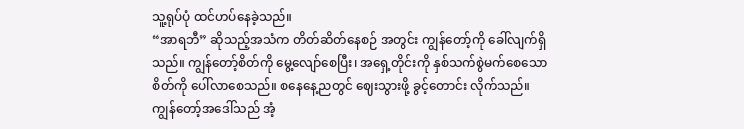သူ့ရုပ်ပုံ ထင်ဟပ်နေခဲ့သည်။
“အာရဘီ” ဆိုသည့်အသံက တိတ်ဆိတ်နေစဉ် အတွင်း ကျွန်တော့်ကို ခေါ်လျက်ရှိသည်။ ကျွန်တော့်စိတ်ကို မွေ့လျော်စေပြီး၊ အရှေ့တိုင်းကို နှစ်သက်စွဲမက်စေသော စိတ်ကို ပေါ်လာစေသည်။ စနေနေ့ညတွင် ဈေးသွားဖို့ ခွင့်တောင်း လိုက်သည်။ ကျွန်တော့်အဒေါ်သည် အံ့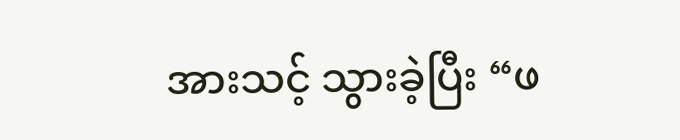အားသင့် သွားခဲ့ပြီး “ဖ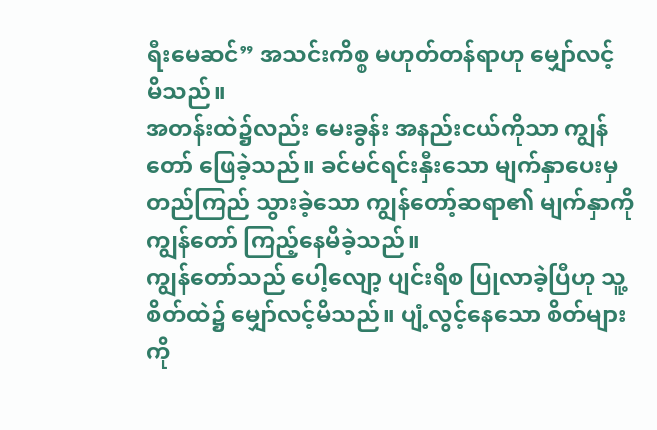ရီးမေဆင်” အသင်းကိစ္စ မဟုတ်တန်ရာဟု မျှော်လင့် မိသည်။
အတန်းထဲ၌လည်း မေးခွန်း အနည်းငယ်ကိုသာ ကျွန်တော် ဖြေခဲ့သည်။ ခင်မင်ရင်းနှီးသော မျက်နှာပေးမှ တည်ကြည် သွားခဲ့သော ကျွန်တော့်ဆရာ၏ မျက်နှာကို ကျွန်တော် ကြည့်နေမိခဲ့သည်။
ကျွန်တော်သည် ပေါ့လျော့ ပျင်းရိစ ပြုလာခဲ့ပြီဟု သူ့စိတ်ထဲ၌ မျှော်လင့်မိသည်။ ပျံ့လွင့်နေသော စိတ်များကို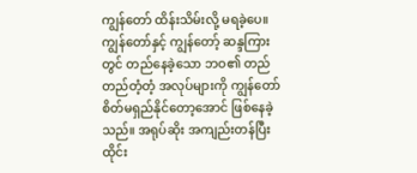ကျွန်တော် ထိန်းသိမ်းလို့ မရခဲ့ပေ။ ကျွန်တော်နှင့် ကျွန်တော့် ဆန္ဒကြားတွင် တည်နေခဲ့သော ဘဝ၏ တည်တည်တံ့တံ့ အလုပ်များကို ကျွန်တော် စိတ်မရှည်နိုင်တော့အောင် ဖြစ်နေခဲ့သည်။ အရုပ်ဆိုး အကျည်းတန်ပြီး ထိုင်း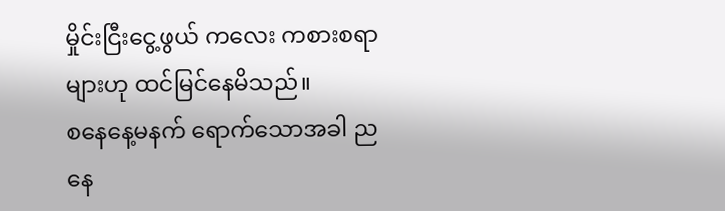မှိုင်းငြီးငွေ့ဖွယ် ကလေး ကစားစရာများဟု ထင်မြင်နေမိသည်။
စနေနေ့မနက် ရောက်သောအခါ ညနေ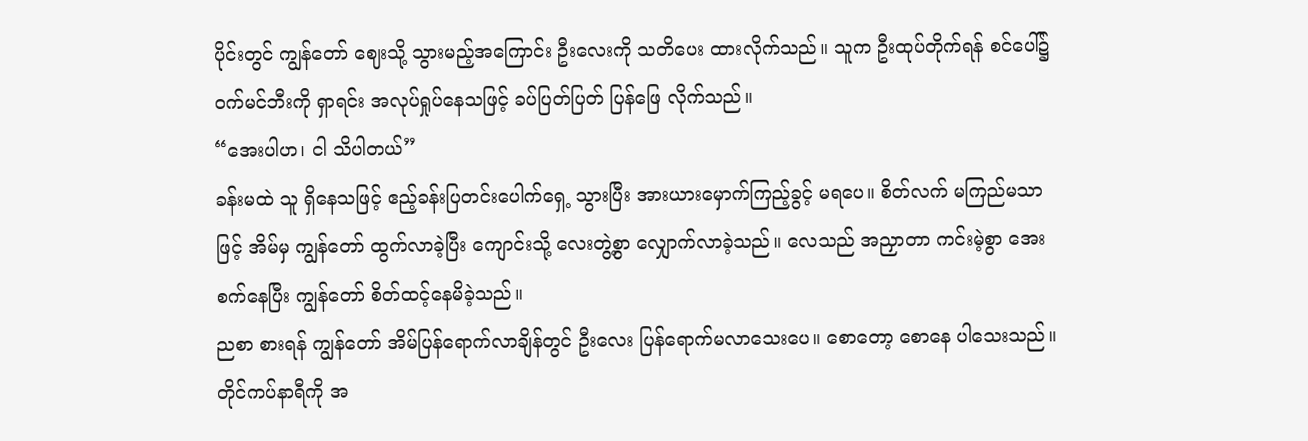ပိုင်းတွင် ကျွန်တော် ဈေးသို့ သွားမည့်အကြောင်း ဦးလေးကို သတိပေး ထားလိုက်သည်။ သူက ဦးထုပ်တိုက်ရန် စင်ပေါ်၌ ဝက်မင်ဘီးကို ရှာရင်း အလုပ်ရှုပ်နေသဖြင့် ခပ်ပြတ်ပြတ် ပြန်ဖြေ လိုက်သည်။
“အေးပါဟ၊ ငါ သိပါတယ်”
ခန်းမထဲ သူ ရှိနေသဖြင့် ဧည့်ခန်းပြတင်းပေါက်ရှေ့ သွားပြီး အားယားမှောက်ကြည့်ခွင့် မရပေ။ စိတ်လက် မကြည်မသာဖြင့် အိမ်မှ ကျွန်တော် ထွက်လာခဲ့ပြီး ကျောင်းသို့ လေးတွဲ့စွာ လျှောက်လာခဲ့သည်။ လေသည် အညှာတာ ကင်းမဲ့စွာ အေးစက်နေပြီး ကျွန်တော် စိတ်ထင့်နေမိခဲ့သည်။
ညစာ စားရန် ကျွန်တော် အိမ်ပြန်ရောက်လာချိန်တွင် ဦးလေး ပြန်ရောက်မလာသေးပေ။ စောတော့ စောနေ ပါသေးသည်။ တိုင်ကပ်နာရီကို အ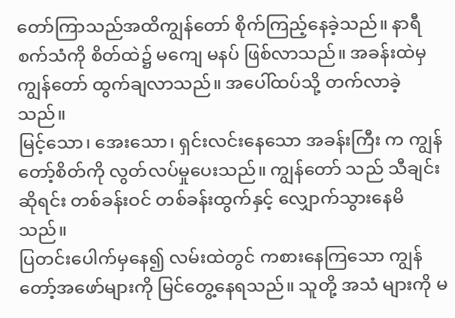တော်ကြာသည်အထိကျွန်တော် စိုက်ကြည့်နေခဲ့သည်။ နာရီစက်သံကို စိတ်ထဲ၌ မကျေ မနပ် ဖြစ်လာသည်။ အခန်းထဲမှ ကျွန်တော် ထွက်ချလာသည်။ အပေါ်ထပ်သို့ တက်လာခဲ့သည်။
မြင့်သော၊ အေးသော၊ ရှင်းလင်းနေသော အခန်းကြီး က ကျွန်တော့်စိတ်ကို လွတ်လပ်မှုပေးသည်။ ကျွန်တော် သည် သီချင်းဆိုရင်း တစ်ခန်းဝင် တစ်ခန်းထွက်နှင့် လျှောက်သွားနေမိသည်။
ပြတင်းပေါက်မှနေ၍ လမ်းထဲတွင် ကစားနေကြသော ကျွန်တော့်အဖော်များကို မြင်တွေ့နေရသည်။ သူတို့ အသံ များကို မ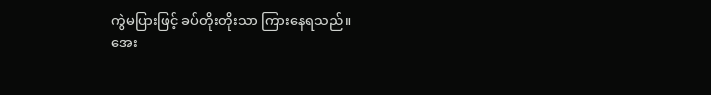ကွဲမပြားဖြင့် ခပ်တိုးတိုးသာ ကြားနေရသည်။
အေး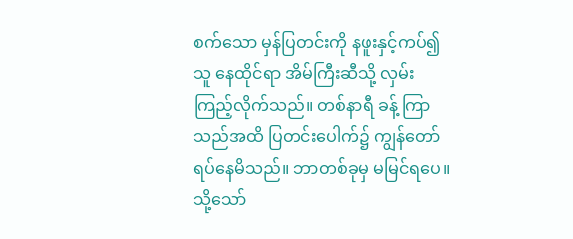စက်သော မှန်ပြတင်းကို နဖူးနှင့်ကပ်၍ သူ နေထိုင်ရာ အိမ်ကြီးဆီသို့ လှမ်းကြည့်လိုက်သည်။ တစ်နာရီ ခန့် ကြာသည်အထိ ပြတင်းပေါက်၌ ကျွန်တော် ရပ်နေမိသည်။ ဘာတစ်ခုမှ မမြင်ရပေ။ သို့သော်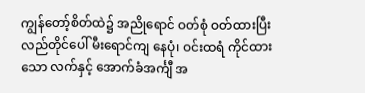ကျွန်တော့်စိတ်ထဲ၌ အညိုရောင် ဝတ်စုံ ဝတ်ထားပြီး လည်တိုင်ပေါ် မီးရောင်ကျ နေပုံ၊ ဝင်းထရံ ကိုင်ထားသော လက်နှင့် အောက်ခံအင်္ကျီ အ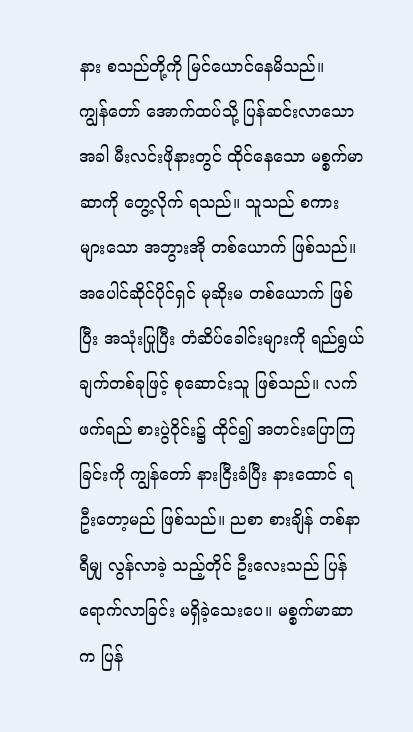နား စသည်တို့ကို မြင်ယောင်နေမိသည်။
ကျွန်တော် အောက်ထပ်သို့ ပြန်ဆင်းလာသောအခါ မီးလင်းဖိုနားတွင် ထိုင်နေသော မစ္စက်မာဆာကို တွေ့လိုက် ရသည်။ သူသည် စကားများသော အဘွားအို တစ်ယောက် ဖြစ်သည်။ အပေါင်ဆိုင်ပိုင်ရှင် မုဆိုးမ တစ်ယောက် ဖြစ်ပြီး အသုံးပြုပြီး တံဆိပ်ခေါင်းများကို ရည်ရွယ်ချက်တစ်ခုဖြင့် စုဆောင်းသူ ဖြစ်သည်။ လက်ဖက်ရည် စားပွဲဝိုင်း၌ ထိုင်၍ အတင်းပြောကြခြင်းကို ကျွန်တော် နားငြီးခံပြီး နားထောင် ရဦးတော့မည် ဖြစ်သည်။ ညစာ စားချိန် တစ်နာရီမျှ လွန်လာခဲ့ သည့်တိုင် ဦးလေးသည် ပြန်ရောက်လာခြင်း မရှိခဲ့သေးပေ။ မစ္စက်မာဆာက ပြန်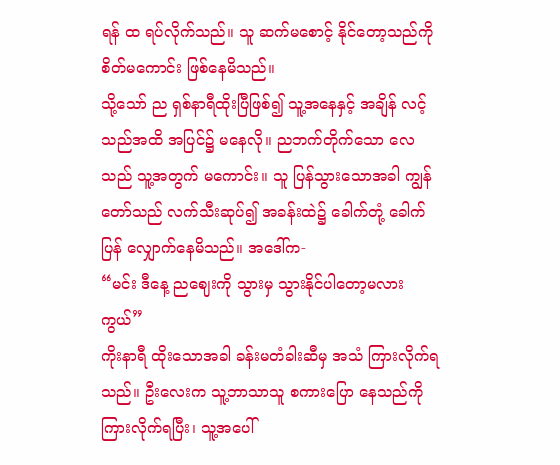ရန် ထ ရပ်လိုက်သည်။ သူ ဆက်မစောင့် နိုင်တော့သည်ကို စိတ်မကောင်း ဖြစ်နေမိသည်။
သို့သော် ည ရှစ်နာရီထိုးပြီဖြစ်၍ သူ့အနေနှင့် အချိန် လင့်သည်အထိ အပြင်၌ မနေလို။ ညဘက်တိုက်သော လေသည် သူ့အတွက် မကောင်း။ သူ ပြန်သွားသောအခါ ကျွန်တော်သည် လက်သီးဆုပ်၍ အခန်းထဲ၌ ခေါက်တုံ့ ခေါက်ပြန် လျှောက်နေမိသည်။ အဒေါ်က-
“မင်း ဒီနေ့ ညဈေးကို သွားမှ သွားနိုင်ပါတော့မလားကွယ်”
ကိုးနာရီ ထိုးသောအခါ ခန်းမတံခါးဆီမှ အသံ ကြားလိုက်ရသည်။ ဦးလေးက သူ့ဘာသာသူ စကားပြော နေသည်ကို ကြားလိုက်ရပြီး၊ သူ့အပေါ်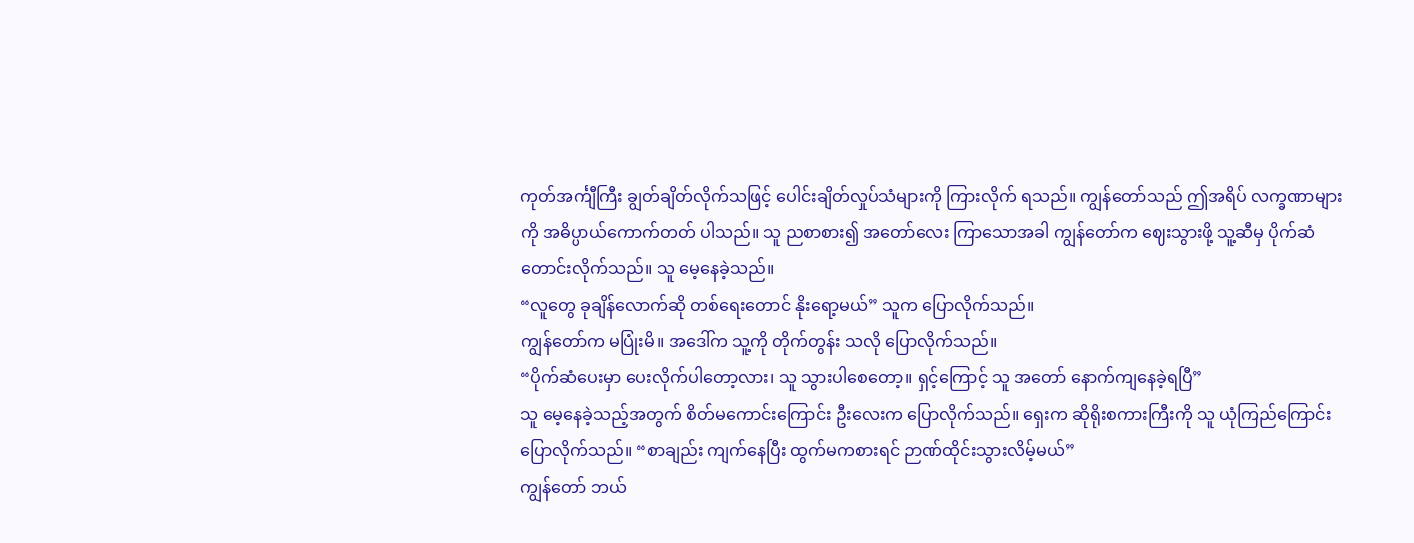ကုတ်အင်္ကျီကြီး ချွတ်ချိတ်လိုက်သဖြင့် ပေါင်းချိတ်လှုပ်သံများကို ကြားလိုက် ရသည်။ ကျွန်တော်သည် ဤအရိပ် လက္ခဏာများကို အဓိပ္ပာယ်ကောက်တတ် ပါသည်။ သူ ညစာစား၍ အတော်လေး ကြာသောအခါ ကျွန်တော်က ဈေးသွားဖို့ သူ့ဆီမှ ပိုက်ဆံတောင်းလိုက်သည်။ သူ မေ့နေခဲ့သည်။
“လူတွေ ခုချိန်လောက်ဆို တစ်ရေးတောင် နိုးရော့မယ်” သူက ပြောလိုက်သည်။
ကျွန်တော်က မပြုံးမိ။ အဒေါ်က သူ့ကို တိုက်တွန်း သလို ပြောလိုက်သည်။
“ပိုက်ဆံပေးမှာ ပေးလိုက်ပါတော့လား၊ သူ သွားပါစေတော့။ ရှင့်ကြောင့် သူ အတော် နောက်ကျနေခဲ့ရပြီ”
သူ မေ့နေခဲ့သည့်အတွက် စိတ်မကောင်းကြောင်း ဦးလေးက ပြောလိုက်သည်။ ရှေးက ဆိုရိုးစကားကြီးကို သူ ယုံကြည်ကြောင်း ပြောလိုက်သည်။ “စာချည်း ကျက်နေပြီး ထွက်မကစားရင် ဉာဏ်ထိုင်းသွားလိမ့်မယ်”
ကျွန်တော် ဘယ်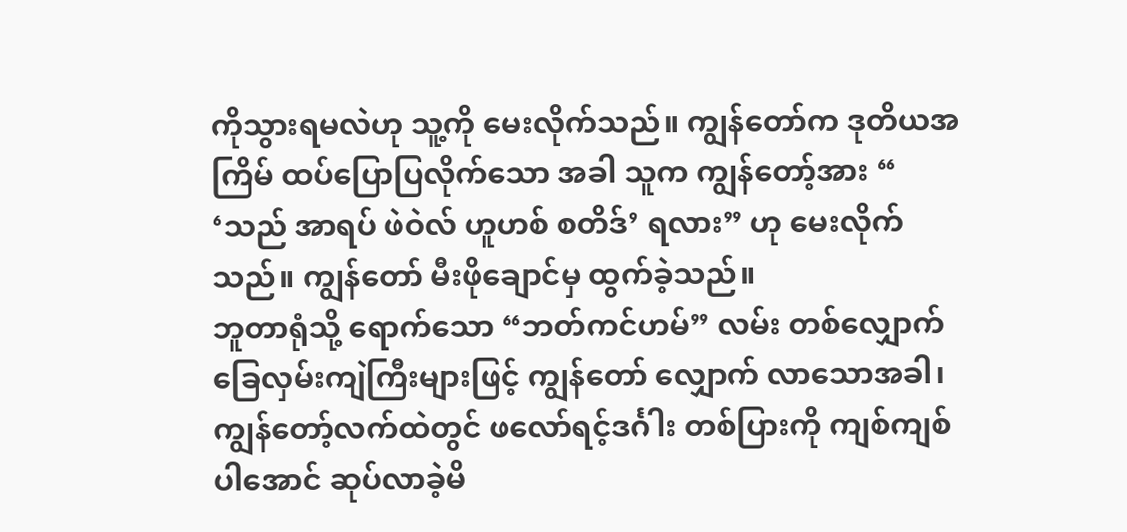ကိုသွားရမလဲဟု သူ့ကို မေးလိုက်သည်။ ကျွန်တော်က ဒုတိယအကြိမ် ထပ်ပြောပြလိုက်သော အခါ သူက ကျွန်တော့်အား “ ‘သည် အာရပ် ဖဲဝဲလ် ဟူဟစ် စတိဒ်’ ရလား” ဟု မေးလိုက်သည်။ ကျွန်တော် မီးဖိုချောင်မှ ထွက်ခဲ့သည်။
ဘူတာရုံသို့ ရောက်သော “ဘတ်ကင်ဟမ်” လမ်း တစ်လျှောက် ခြေလှမ်းကျဲကြီးများဖြင့် ကျွန်တော် လျှောက် လာသောအခါ၊ ကျွန်တော့်လက်ထဲတွင် ဖလော်ရင့်ဒင်္ဂါး တစ်ပြားကို ကျစ်ကျစ်ပါအောင် ဆုပ်လာခဲ့မိ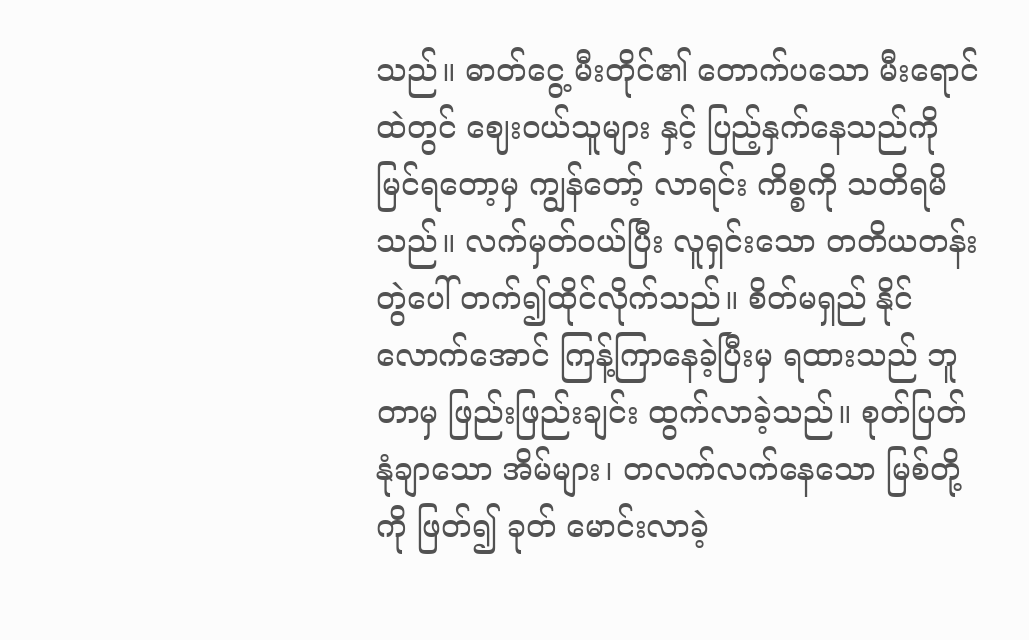သည်။ ဓာတ်ငွေ့ မီးတိုင်၏ တောက်ပသော မီးရောင်ထဲတွင် ဈေးဝယ်သူများ နှင့် ပြည့်နှက်နေသည်ကို မြင်ရတော့မှ ကျွန်တော့် လာရင်း ကိစ္စကို သတိရမိသည်။ လက်မှတ်ဝယ်ပြီး လူရှင်းသော တတိယတန်း တွဲပေါ် တက်၍ထိုင်လိုက်သည်။ စိတ်မရှည် နိုင်လောက်အောင် ကြန့်ကြာနေခဲ့ပြီးမှ ရထားသည် ဘူတာမှ ဖြည်းဖြည်းချင်း ထွက်လာခဲ့သည်။ စုတ်ပြတ် နုံချာသော အိမ်များ၊ တလက်လက်နေသော မြစ်တို့ကို ဖြတ်၍ ခုတ် မောင်းလာခဲ့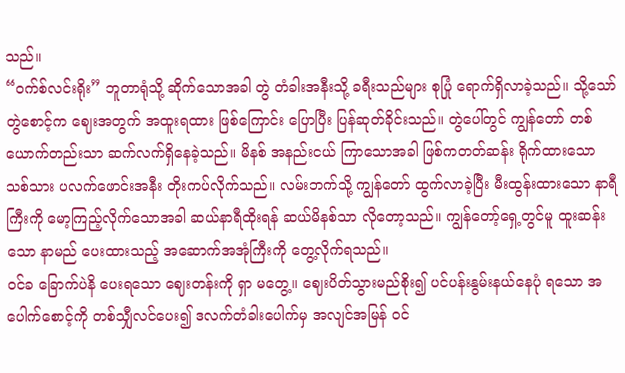သည်။
“ဝက်စ်လင်းရိုး” ဘူတာရုံသို့ ဆိုက်သောအခါ တွဲ တံခါးအနီးသို့ ခရီးသည်များ စုပြုံ ရောက်ရှိလာခဲ့သည်။ သို့သော် တွဲစောင့်က ဈေးအတွက် အထူးရထား ဖြစ်ကြောင်း ပြောပြီး ပြန်ဆုတ်ခိုင်းသည်။ တွဲပေါ်တွင် ကျွန်တော် တစ်ယောက်တည်းသာ ဆက်လက်ရှိနေခဲ့သည်။ မိနစ် အနည်းငယ် ကြာသောအခါ ဖြစ်ကတတ်ဆန်း ရိုက်ထားသော သစ်သား ပလက်ဖောင်းအနီး တိုးကပ်လိုက်သည်။ လမ်းဘက်သို့ ကျွန်တော် ထွက်လာခဲ့ပြီး မီးထွန်းထားသော နာရီကြီးကို မော့ကြည့်လိုက်သောအခါ ဆယ်နာရီထိုးရန် ဆယ်မိနစ်သာ လိုတော့သည်။ ကျွန်တော့်ရှေ့တွင်မူ ထူးဆန်းသော နာမည် ပေးထားသည့် အဆောက်အအုံကြီးကို တွေ့လိုက်ရသည်။
ဝင်ခ ခြောက်ပဲနိ ပေးရသော ဈေးတန်းကို ရှာ မတွေ့။ ဈေးပိတ်သွားမည်စိုး၍ ပင်ပန်းနွမ်းနယ်နေပုံ ရသော အပေါက်စောင့်ကို တစ်သျှီလင်ပေး၍ ဒလက်တံခါးပေါက်မှ အလျင်အမြန် ဝင်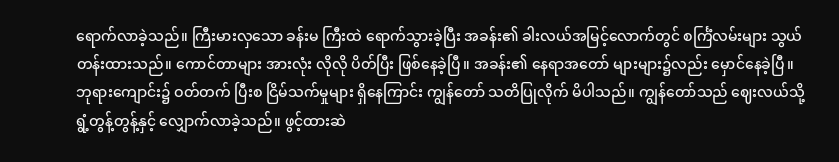ရောက်လာခဲ့သည်။ ကြီးမားလှသော ခန်းမ ကြီးထဲ ရောက်သွားခဲ့ပြီး အခန်း၏ ခါးလယ်အမြင့်လောက်တွင် စင်္ကြံလမ်းများ သွယ်တန်းထားသည်။ ကောင်တာများ အားလုံး လိုလို ပိတ်ပြီး ဖြစ်နေခဲ့ပြီ။ အခန်း၏ နေရာအတော် များများ၌လည်း မှောင်နေခဲ့ပြီ။ ဘုရားကျောင်း၌ ဝတ်တက် ပြီးစ ငြိမ်သက်မှုများ ရှိနေကြာင်း ကျွန်တော် သတိပြုလိုက် မိပါသည်။ ကျွန်တော်သည် ဈေးလယ်သို့ ရွံ့တွန့်တွန့်နှင့် လျှောက်လာခဲ့သည်။ ဖွင့်ထားဆဲ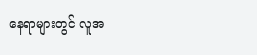နေရာများတွင် လူအ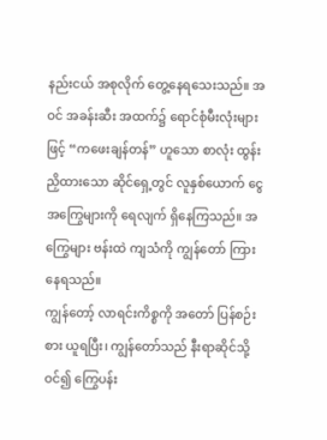နည်းငယ် အစုလိုက် တွေ့နေရသေးသည်။ အဝင် အခန်းဆီး အထက်၌ ရောင်စုံမီးလုံးများဖြင့် “ကဖေးချန်တန်” ဟူသော စာလုံး ထွန်းညှိထားသော ဆိုင်ရှေ့တွင် လူနှစ်ယောက် ငွေ အကြွေများကို ရေလျက် ရှိနေကြသည်။ အကြွေများ ဗန်းထဲ ကျသံကို ကျွန်တော် ကြားနေရသည်။
ကျွန်တော့် လာရင်းကိစ္စကို အတော် ပြန်စဉ်းစား ယူရပြီး၊ ကျွန်တော်သည် နီးရာဆိုင်သို့ဝင်၍ ကြွေပန်း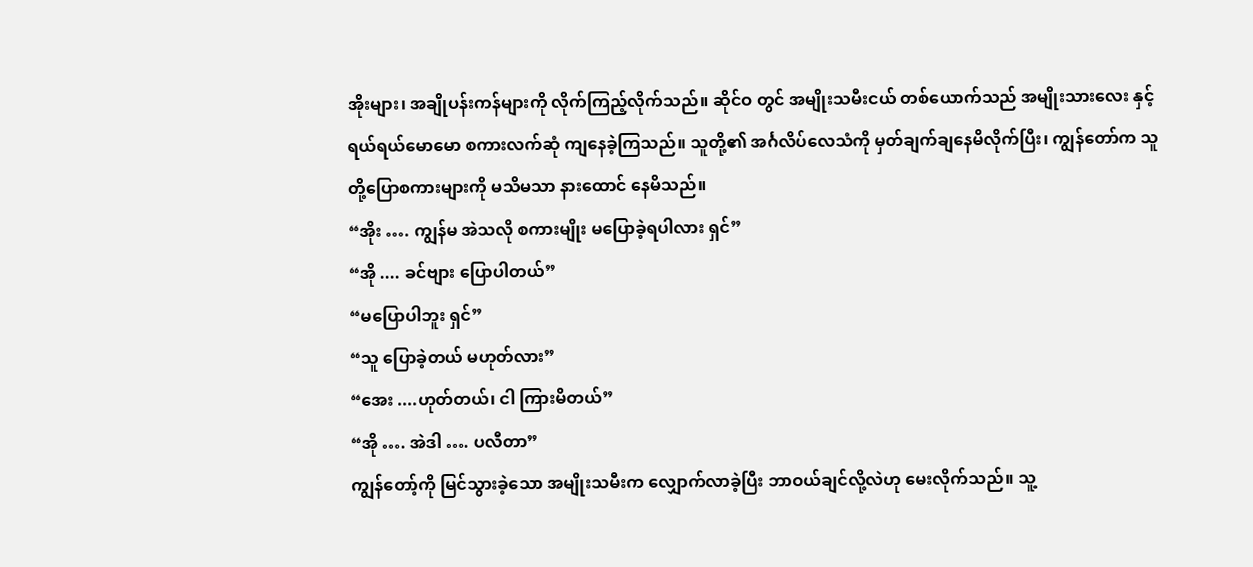အိုးများ၊ အချိုပန်းကန်များကို လိုက်ကြည့်လိုက်သည်။ ဆိုင်ဝ တွင် အမျိုးသမီးငယ် တစ်ယောက်သည် အမျိုးသားလေး နှင့် ရယ်ရယ်မောမော စကားလက်ဆုံ ကျနေခဲ့ကြသည်။ သူတို့၏ အင်္ဂလိပ်လေသံကို မှတ်ချက်ချနေမိလိုက်ပြီး၊ ကျွန်တော်က သူတို့ပြောစကားများကို မသိမသာ နားထောင် နေမိသည်။
“အိုး …. ကျွန်မ အဲသလို စကားမျိုး မပြောခဲ့ရပါလား ရှင်”
“အို .... ခင်ဗျား ပြောပါတယ်”
“မပြောပါဘူး ရှင်”
“သူ ပြောခဲ့တယ် မဟုတ်လား”
“အေး ....ဟုတ်တယ်၊ ငါ ကြားမိတယ်”
“အို …. အဲဒါ …. ပလီတာ”
ကျွန်တော့်ကို မြင်သွားခဲ့သော အမျိုးသမီးက လျှောက်လာခဲ့ပြီး ဘာဝယ်ချင်လို့လဲဟု မေးလိုက်သည်။ သူ့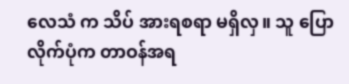လေသံ က သိပ် အားရစရာ မရှိလှ။ သူ ပြောလိုက်ပုံက တာဝန်အရ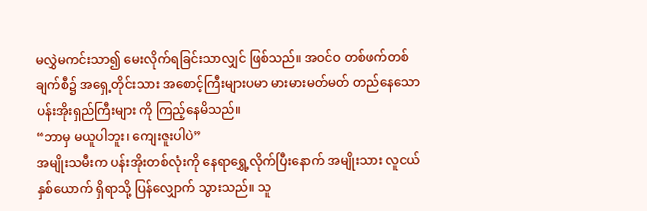မလွှဲမကင်းသာ၍ မေးလိုက်ရခြင်းသာလျှင် ဖြစ်သည်။ အဝင်ဝ တစ်ဖက်တစ်ချက်စီ၌ အရှေ့တိုင်းသား အစောင့်ကြီးများပမာ မားမားမတ်မတ် တည်နေသော ပန်းအိုးရှည်ကြီးများ ကို ကြည့်နေမိသည်။
“ဘာမှ မယူပါဘူး၊ ကျေးဇူးပါပဲ”
အမျိုးသမီးက ပန်းအိုးတစ်လုံးကို နေရာရွှေ့လိုက်ပြီးနောက် အမျိုးသား လူငယ်နှစ်ယောက် ရှိရာသို့ ပြန်လျှောက် သွားသည်။ သူ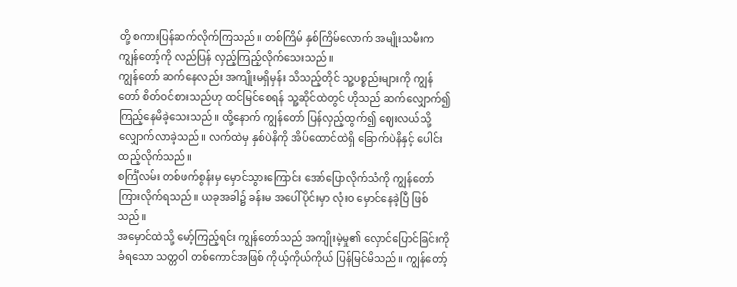တို့ စကားပြန်ဆက်လိုက်ကြသည်။ တစ်ကြိမ် နှစ်ကြိမ်လောက် အမျိုးသမီးက ကျွန်တော့်ကို လည်ပြန် လှည့်ကြည့်လိုက်သေးသည်။
ကျွန်တော် ဆက်နေလည်း အကျိုးမရှိမှန်း သိသည့်တိုင် သူ့ပစ္စည်းများကို ကျွန်တော် စိတ်ဝင်စားသည်ဟု ထင်မြင်စေရန် သူ့ဆိုင်ထဲတွင် ဟိုသည် ဆက်လျှောက်၍ ကြည့်နေမိခဲ့သေးသည်။ ထို့နောက် ကျွန်တော် ပြန်လှည့်ထွက်၍ ဈေးလယ်သို့ လျှောက်လာခဲ့သည်။ လက်ထဲမှ နှစ်ပဲနိကို အိပ်ထောင်ထဲရှိ ခြောက်ပဲနိနှင့် ပေါင်းထည့်လိုက်သည်။
စင်္ကြံလမ်း တစ်ဖက်စွန်းမှ မှောင်သွားကြောင်း အော်ပြောလိုက်သံကို ကျွန်တော် ကြားလိုက်ရသည်။ ယခုအခါ၌ ခန်းမ အပေါ်ပိုင်းမှာ လုံးဝ မှောင်နေခဲ့ပြီ ဖြစ်သည်။
အမှောင်ထဲသို့ မော့်ကြည့်ရင်း ကျွန်တော်သည် အကျိုးမဲ့မှု၏ လှောင်ပြောင်ခြင်းကို ခံရသော သတ္တဝါ တစ်ကောင်အဖြစ် ကိုယ့်ကိုယ်ကိုယ် ပြန်မြင်မိသည်။ ကျွန်တော့်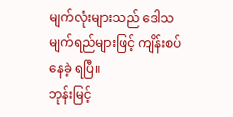မျက်လုံးများသည် ဒေါသမျက်ရည်များဖြင့် ကျိန်းစပ်နေခဲ့ ရပြီ။
ဘုန်းမြင့်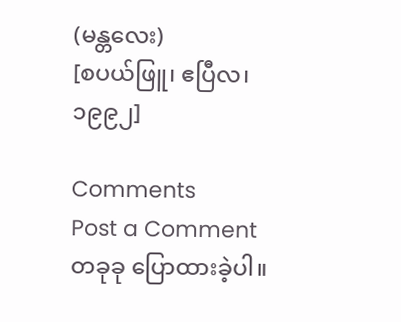(မန္တလေး)
[စပယ်ဖြူ၊ ဧပြီလ၊ ၁၉၉၂]

Comments
Post a Comment
တခုခု ပြောထားခဲ့ပါ။